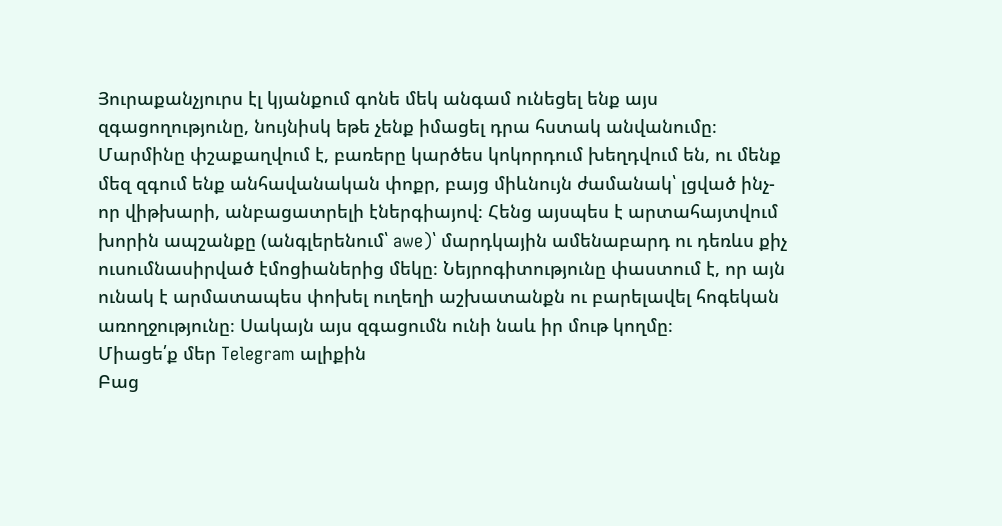Յուրաքանչյուրս էլ կյանքում գոնե մեկ անգամ ունեցել ենք այս զգացողությունը, նույնիսկ եթե չենք իմացել դրա հստակ անվանումը։ Մարմինը փշաքաղվում է, բառերը կարծես կոկորդում խեղդվում են, ու մենք մեզ զգում ենք անհավանական փոքր, բայց միևնույն ժամանակ՝ լցված ինչ-որ վիթխարի, անբացատրելի էներգիայով։ Հենց այսպես է արտահայտվում խորին ապշանքը (անգլերենում՝ awe)՝ մարդկային ամենաբարդ ու դեռևս քիչ ուսումնասիրված էմոցիաներից մեկը։ Նեյրոգիտությունը փաստում է, որ այն ունակ է արմատապես փոխել ուղեղի աշխատանքն ու բարելավել հոգեկան առողջությունը։ Սակայն այս զգացումն ունի նաև իր մութ կողմը։
Միացե՛ք մեր Telegram ալիքին
Բաց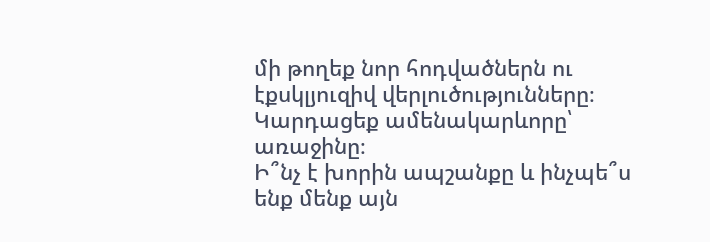մի թողեք նոր հոդվածներն ու էքսկլյուզիվ վերլուծությունները։ Կարդացեք ամենակարևորը՝ առաջինը։
Ի՞նչ է խորին ապշանքը և ինչպե՞ս ենք մենք այն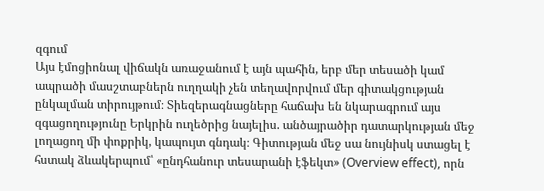զգում
Այս էմոցիոնալ վիճակն առաջանում է այն պահին, երբ մեր տեսածի կամ ապրածի մասշտաբներն ուղղակի չեն տեղավորվում մեր գիտակցության ընկալման տիրույթում։ Տիեզերագնացները հաճախ են նկարագրում այս զգացողությունը Երկրին ուղեծրից նայելիս. անծայրածիր դատարկության մեջ լողացող մի փոքրիկ, կապույտ գնդակ։ Գիտության մեջ սա նույնիսկ ստացել է հստակ ձևակերպում՝ «ընդհանուր տեսարանի էֆեկտ» (Overview effect), որն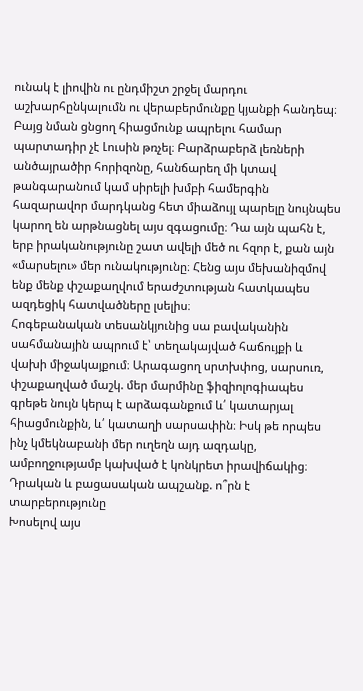ունակ է լիովին ու ընդմիշտ շրջել մարդու աշխարհընկալումն ու վերաբերմունքը կյանքի հանդեպ։
Բայց նման ցնցող հիացմունք ապրելու համար պարտադիր չէ Լուսին թռչել։ Բարձրաբերձ լեռների անծայրածիր հորիզոնը, հանճարեղ մի կտավ թանգարանում կամ սիրելի խմբի համերգին հազարավոր մարդկանց հետ միաձույլ պարելը նույնպես կարող են արթնացնել այս զգացումը։ Դա այն պահն է, երբ իրականությունը շատ ավելի մեծ ու հզոր է, քան այն «մարսելու» մեր ունակությունը։ Հենց այս մեխանիզմով ենք մենք փշաքաղվում երաժշտության հատկապես ազդեցիկ հատվածները լսելիս։
Հոգեբանական տեսանկյունից սա բավականին սահմանային ապրում է՝ տեղակայված հաճույքի և վախի միջակայքում։ Արագացող սրտխփոց, սարսուռ, փշաքաղված մաշկ. մեր մարմինը ֆիզիոլոգիապես գրեթե նույն կերպ է արձագանքում և՛ կատարյալ հիացմունքին, և՛ կատաղի սարսափին։ Իսկ թե որպես ինչ կմեկնաբանի մեր ուղեղն այդ ազդակը, ամբողջությամբ կախված է կոնկրետ իրավիճակից։
Դրական և բացասական ապշանք. ո՞րն է տարբերությունը
Խոսելով այս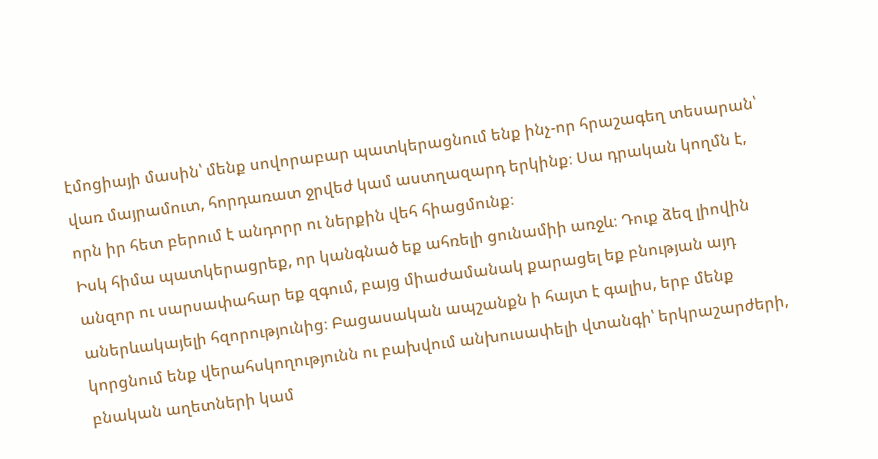էմոցիայի մասին՝ մենք սովորաբար պատկերացնում ենք ինչ-որ հրաշագեղ տեսարան՝ վառ մայրամուտ, հորդառատ ջրվեժ կամ աստղազարդ երկինք։ Սա դրական կողմն է, որն իր հետ բերում է անդորր ու ներքին վեհ հիացմունք։
Իսկ հիմա պատկերացրեք, որ կանգնած եք ահռելի ցունամիի առջև։ Դուք ձեզ լիովին անզոր ու սարսափահար եք զգում, բայց միաժամանակ քարացել եք բնության այդ աներևակայելի հզորությունից։ Բացասական ապշանքն ի հայտ է գալիս, երբ մենք կորցնում ենք վերահսկողությունն ու բախվում անխուսափելի վտանգի՝ երկրաշարժերի, բնական աղետների կամ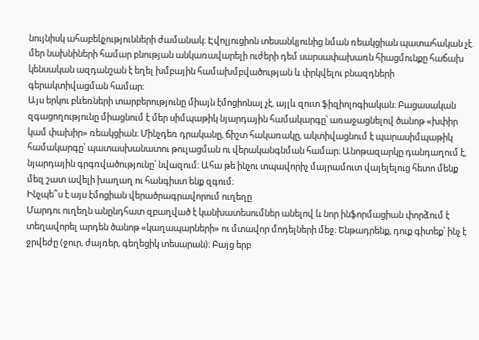նույնիսկ ահաբեկչությունների ժամանակ։ Էվոլյուցիոն տեսանկյունից նման ռեակցիան պատահական չէ. մեր նախնիների համար բնության անկառավարելի ուժերի դեմ սարսափախառն հիացմունքը հաճախ կենսական ազդանշան է եղել խմբային համախմբվածության և փրկվելու բնազդների գերակտիվացման համար։
Այս երկու բևեռների տարբերությունը միայն էմոցիոնալ չէ, այլև զուտ ֆիզիոլոգիական։ Բացասական զգացողությունը միացնում է մեր սիմպաթիկ նյարդային համակարգը՝ առաջացնելով ծանոթ «խփիր կամ փախիր» ռեակցիան։ Մինչդեռ դրականը, ճիշտ հակառակը, ակտիվացնում է պարասիմպաթիկ համակարգը՝ պատասխանատու թուլացման ու վերականգնման համար։ Անոթազարկը դանդաղում է, նյարդային գրգռվածությունը՝ նվազում։ Ահա թե ինչու տպավորիչ մայրամուտ վայելելուց հետո մենք մեզ շատ ավելի խաղաղ ու հանգիստ ենք զգում։
Ինչպե՞ս է այս էմոցիան վերածրագրավորում ուղեղը
Մարդու ուղեղն անընդհատ զբաղված է կանխատեսումներ անելով և նոր ինֆորմացիան փորձում է տեղավորել արդեն ծանոթ «կաղապարների» ու մտավոր մոդելների մեջ։ Ենթադրենք, դուք գիտեք՝ ինչ է ջրվեժը (ջուր, ժայռեր, գեղեցիկ տեսարան)։ Բայց երբ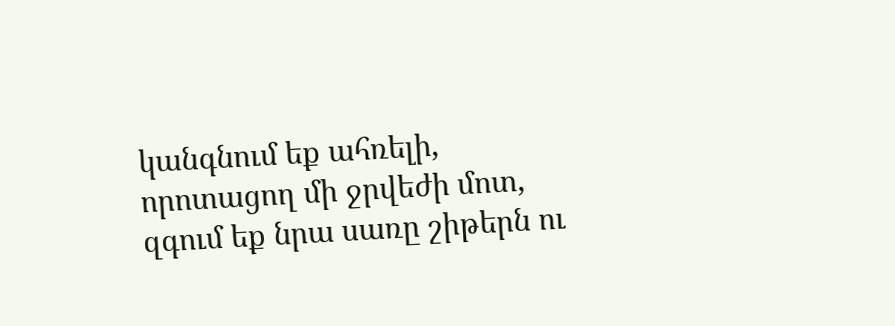կանգնում եք ահռելի, որոտացող մի ջրվեժի մոտ, զգում եք նրա սառը շիթերն ու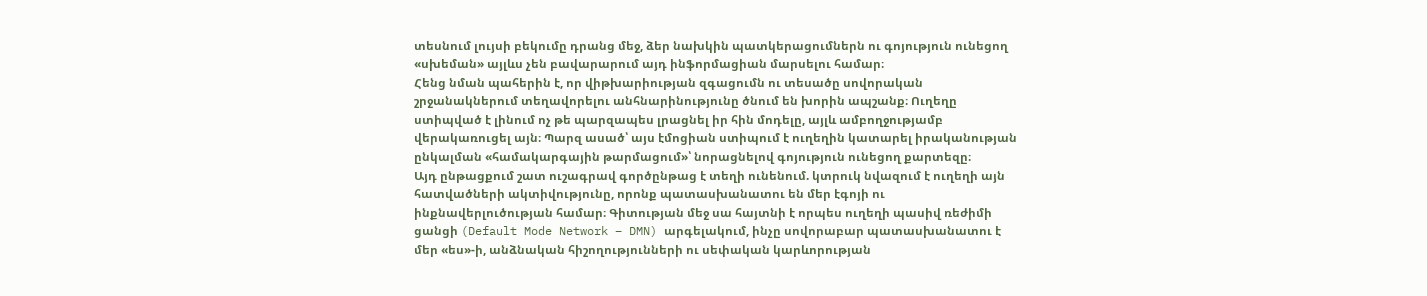տեսնում լույսի բեկումը դրանց մեջ, ձեր նախկին պատկերացումներն ու գոյություն ունեցող «սխեման» այլևս չեն բավարարում այդ ինֆորմացիան մարսելու համար։
Հենց նման պահերին է, որ վիթխարիության զգացումն ու տեսածը սովորական շրջանակներում տեղավորելու անհնարինությունը ծնում են խորին ապշանք։ Ուղեղը ստիպված է լինում ոչ թե պարզապես լրացնել իր հին մոդելը, այլև ամբողջությամբ վերակառուցել այն։ Պարզ ասած՝ այս էմոցիան ստիպում է ուղեղին կատարել իրականության ընկալման «համակարգային թարմացում»՝ նորացնելով գոյություն ունեցող քարտեզը։
Այդ ընթացքում շատ ուշագրավ գործընթաց է տեղի ունենում. կտրուկ նվազում է ուղեղի այն հատվածների ակտիվությունը, որոնք պատասխանատու են մեր էգոյի ու ինքնավերլուծության համար։ Գիտության մեջ սա հայտնի է որպես ուղեղի պասիվ ռեժիմի ցանցի (Default Mode Network – DMN) արգելակում, ինչը սովորաբար պատասխանատու է մեր «ես»-ի, անձնական հիշողությունների ու սեփական կարևորության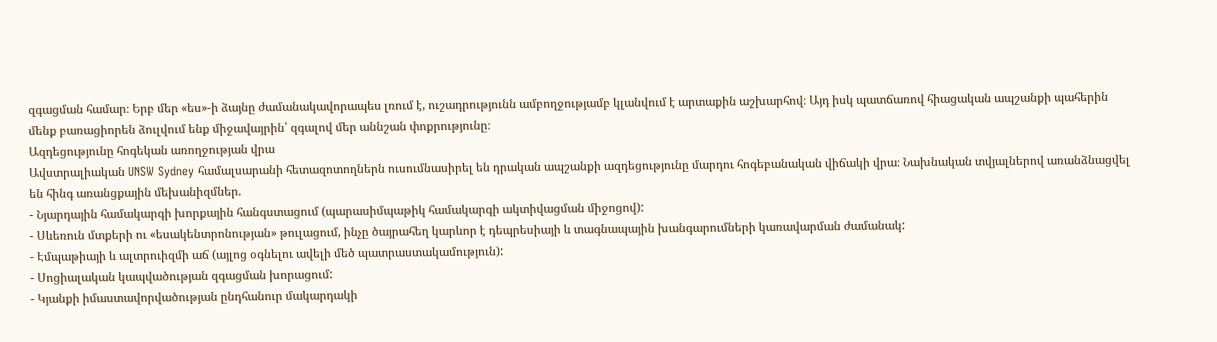զգացման համար։ Երբ մեր «ես»-ի ձայնը ժամանակավորապես լռում է, ուշադրությունն ամբողջությամբ կլանվում է արտաքին աշխարհով։ Այդ իսկ պատճառով հիացական ապշանքի պահերին մենք բառացիորեն ձուլվում ենք միջավայրին՝ զգալով մեր աննշան փոքրությունը։
Ազդեցությունը հոգեկան առողջության վրա
Ավստրալիական UNSW Sydney համալսարանի հետազոտողներն ուսումնասիրել են դրական ապշանքի ազդեցությունը մարդու հոգեբանական վիճակի վրա։ Նախնական տվյալներով առանձնացվել են հինգ առանցքային մեխանիզմներ.
- Նյարդային համակարգի խորքային հանգստացում (պարասիմպաթիկ համակարգի ակտիվացման միջոցով):
- Սևեռուն մտքերի ու «եսակենտրոնության» թուլացում, ինչը ծայրահեղ կարևոր է դեպրեսիայի և տագնապային խանգարումների կառավարման ժամանակ:
- Էմպաթիայի և ալտրուիզմի աճ (այլոց օգնելու ավելի մեծ պատրաստակամություն):
- Սոցիալական կապվածության զգացման խորացում:
- Կյանքի իմաստավորվածության ընդհանուր մակարդակի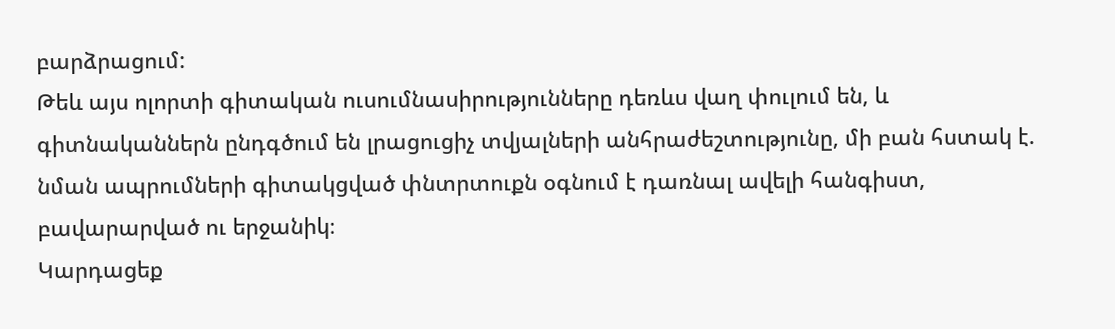բարձրացում:
Թեև այս ոլորտի գիտական ուսումնասիրությունները դեռևս վաղ փուլում են, և գիտնականներն ընդգծում են լրացուցիչ տվյալների անհրաժեշտությունը, մի բան հստակ է. նման ապրումների գիտակցված փնտրտուքն օգնում է դառնալ ավելի հանգիստ, բավարարված ու երջանիկ։
Կարդացեք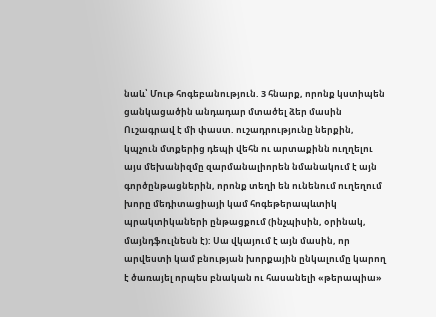նաև՝ Մութ հոգեբանություն. 3 հնարք, որոնք կստիպեն ցանկացածին անդադար մտածել ձեր մասին
Ուշագրավ է մի փաստ. ուշադրությունը ներքին, կպչուն մտքերից դեպի վեհն ու արտաքինն ուղղելու այս մեխանիզմը զարմանալիորեն նմանակում է այն գործընթացներին, որոնք տեղի են ունենում ուղեղում խորը մեդիտացիայի կամ հոգեթերապևտիկ պրակտիկաների ընթացքում (ինչպիսին, օրինակ, մայնդֆուլնեսն է): Սա վկայում է այն մասին, որ արվեստի կամ բնության խորքային ընկալումը կարող է ծառայել որպես բնական ու հասանելի «թերապիա»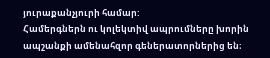յուրաքանչյուրի համար:
Համերգներն ու կոլեկտիվ ապրումները խորին ապշանքի ամենահզոր գեներատորներից են։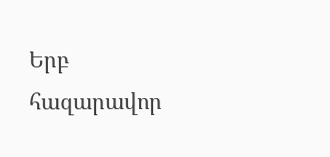Երբ հազարավոր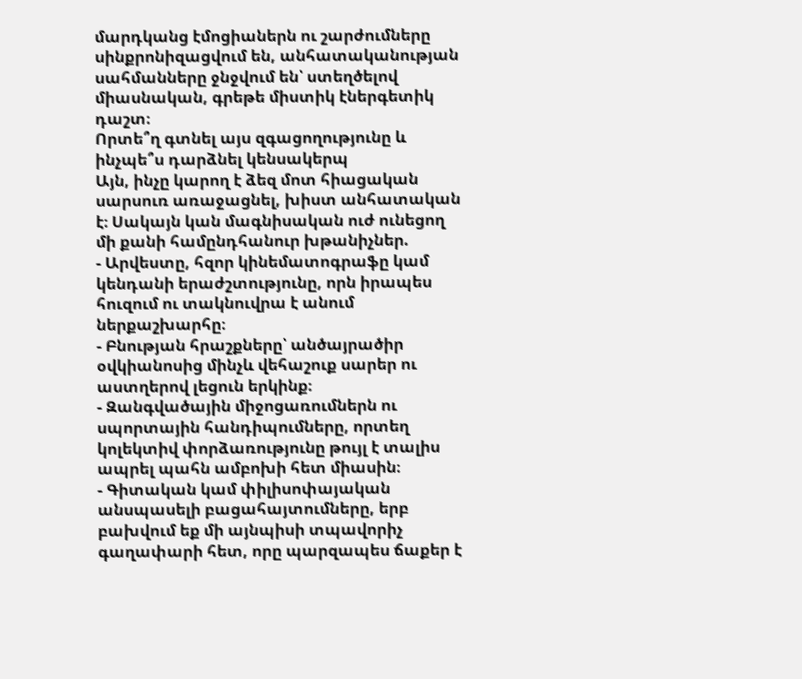մարդկանց էմոցիաներն ու շարժումները սինքրոնիզացվում են, անհատականության սահմանները ջնջվում են՝ ստեղծելով միասնական, գրեթե միստիկ էներգետիկ դաշտ։
Որտե՞ղ գտնել այս զգացողությունը և ինչպե՞ս դարձնել կենսակերպ
Այն, ինչը կարող է ձեզ մոտ հիացական սարսուռ առաջացնել, խիստ անհատական է։ Սակայն կան մագնիսական ուժ ունեցող մի քանի համընդհանուր խթանիչներ.
- Արվեստը, հզոր կինեմատոգրաֆը կամ կենդանի երաժշտությունը, որն իրապես հուզում ու տակնուվրա է անում ներքաշխարհը։
- Բնության հրաշքները՝ անծայրածիր օվկիանոսից մինչև վեհաշուք սարեր ու աստղերով լեցուն երկինք։
- Զանգվածային միջոցառումներն ու սպորտային հանդիպումները, որտեղ կոլեկտիվ փորձառությունը թույլ է տալիս ապրել պահն ամբոխի հետ միասին։
- Գիտական կամ փիլիսոփայական անսպասելի բացահայտումները, երբ բախվում եք մի այնպիսի տպավորիչ գաղափարի հետ, որը պարզապես ճաքեր է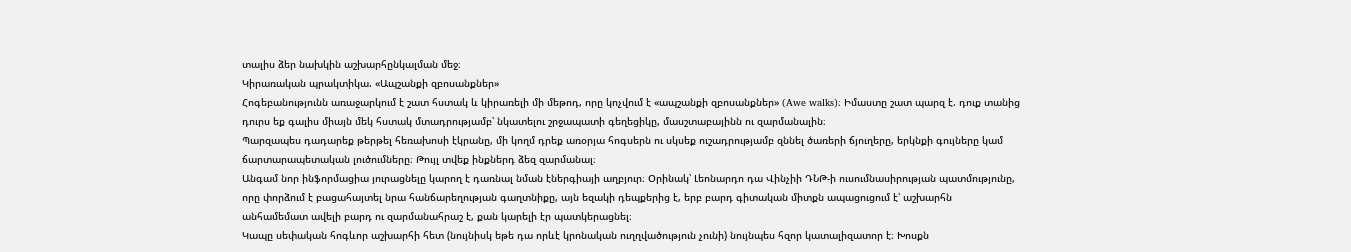տալիս ձեր նախկին աշխարհընկալման մեջ։
Կիրառական պրակտիկա. «Ապշանքի զբոսանքներ»
Հոգեբանությունն առաջարկում է շատ հստակ և կիրառելի մի մեթոդ, որը կոչվում է «ապշանքի զբոսանքներ» (Awe walks)։ Իմաստը շատ պարզ է. դուք տանից դուրս եք գալիս միայն մեկ հստակ մտադրությամբ՝ նկատելու շրջապատի գեղեցիկը, մասշտաբայինն ու զարմանալին։
Պարզապես դադարեք թերթել հեռախոսի էկրանը, մի կողմ դրեք առօրյա հոգսերն ու սկսեք ուշադրությամբ զննել ծառերի ճյուղերը, երկնքի գույները կամ ճարտարապետական լուծումները։ Թույլ տվեք ինքներդ ձեզ զարմանալ։
Անգամ նոր ինֆորմացիա յուրացնելը կարող է դառնալ նման էներգիայի աղբյուր։ Օրինակ՝ Լեոնարդո դա Վինչիի ԴՆԹ-ի ուսումնասիրության պատմությունը, որը փորձում է բացահայտել նրա հանճարեղության գաղտնիքը, այն եզակի դեպքերից է, երբ բարդ գիտական միտքն ապացուցում է՝ աշխարհն անհամեմատ ավելի բարդ ու զարմանահրաշ է, քան կարելի էր պատկերացնել։
Կապը սեփական հոգևոր աշխարհի հետ (նույնիսկ եթե դա որևէ կրոնական ուղղվածություն չունի) նույնպես հզոր կատալիզատոր է։ Խոսքն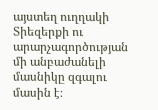այստեղ ուղղակի Տիեզերքի ու արարչագործության մի անբաժանելի մասնիկը զգալու մասին է։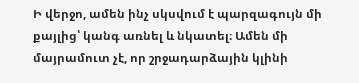Ի վերջո, ամեն ինչ սկսվում է պարզագույն մի քայլից՝ կանգ առնել և նկատել։ Ամեն մի մայրամուտ չէ, որ շրջադարձային կլինի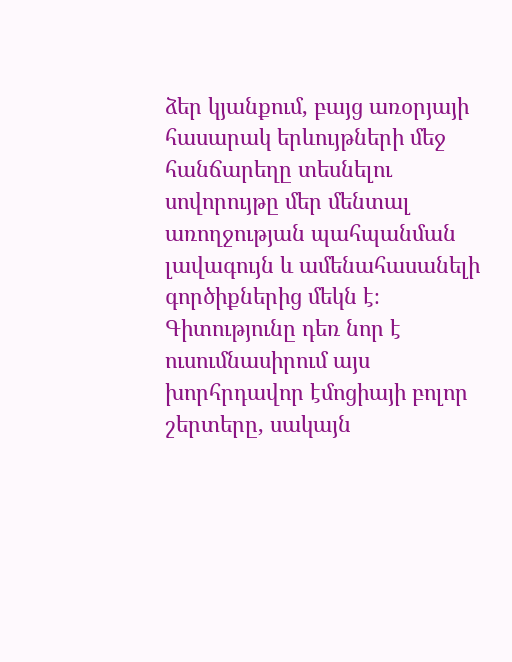ձեր կյանքում, բայց առօրյայի հասարակ երևույթների մեջ հանճարեղը տեսնելու սովորույթը մեր մենտալ առողջության պահպանման լավագույն և ամենահասանելի գործիքներից մեկն է։ Գիտությունը դեռ նոր է ուսումնասիրում այս խորհրդավոր էմոցիայի բոլոր շերտերը, սակայն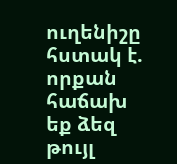ուղենիշը հստակ է. որքան հաճախ եք ձեզ թույլ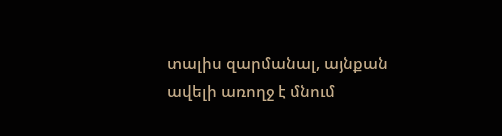տալիս զարմանալ, այնքան ավելի առողջ է մնում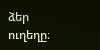ձեր ուղեղը։